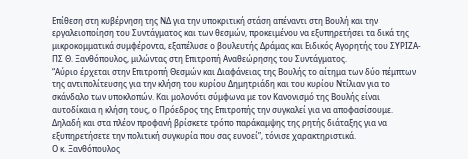Επίθεση στη κυβέρνηση της ΝΔ για την υποκριτική στάση απέναντι στη Βουλή και την εργαλειοποίηση του Συντάγματος και των θεσμών, προκειμένου να εξυπηρετήσει τα δικά της μικροκομματικά συμφέροντα, εξαπέλυσε ο βουλευτής Δράμας και Ειδικός Αγορητής του ΣΥΡΙΖΑ-ΠΣ Θ. Ξανθόπουλος, μιλώντας στη Επιτροπή Αναθεώρησης του Συντάγματος.
“Αύριο έρχεται στην Επιτροπή Θεσμών και Διαφάνειας της Βουλής το αίτημα των δύο πέμπτων της αντιπολίτευσης για την κλήση του κυρίου Δημητριάδη και του κυρίου Ντίλιαν για το σκάνδαλο των υποκλοπών. Και μολονότι σύμφωνα με τον Κανονισμό της Βουλής είναι αυτοδίκαια η κλήση τους, ο Πρόεδρος της Επιτροπής την συγκαλεί για να αποφασίσουμε. Δηλαδή και στα πλέον προφανή βρίσκετε τρόπο παράκαμψης της ρητής διάταξης για να εξυπηρετήσετε την πολιτική συγκυρία που σας ευνοεί”, τόνισε χαρακτηριστικά.
Ο κ. Ξανθόπουλος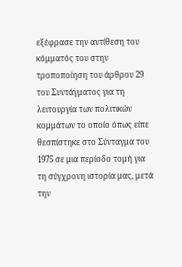εξέφρασε την αντίθεση του κόμματός του στην τροποποίηση του άρθρου 29 του Συντάγματος για τη λειτουργία των πολιτικών κομμάτων το οποίο όπως είπε θεσπίστηκε στο Σύνταγμα του 1975 σε μια περίοδο τομή για τη σύγχρονη ιστορία μας, μετά την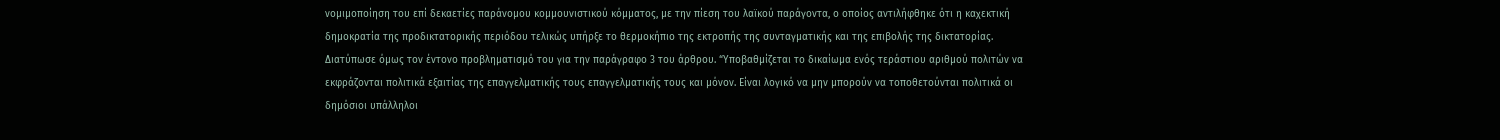νομιμοποίηση του επί δεκαετίες παράνομου κομμουνιστικού κόμματος, με την πίεση του λαϊκού παράγοντα, ο οποίος αντιλήφθηκε ότι η καχεκτική δημοκρατία της προδικτατορικής περιόδου τελικώς υπήρξε το θερμοκήπιο της εκτροπής της συνταγματικής και της επιβολής της δικτατορίας. Διατύπωσε όμως τον έντονο προβληματισμό του για την παράγραφο 3 του άρθρου. “Υποβαθμίζεται το δικαίωμα ενός τεράστιου αριθμού πολιτών να εκφράζονται πολιτικά εξαιτίας της επαγγελματικής τους επαγγελματικής τους και μόνον. Είναι λογικό να μην μπορούν να τοποθετούνται πολιτικά οι δημόσιοι υπάλληλοι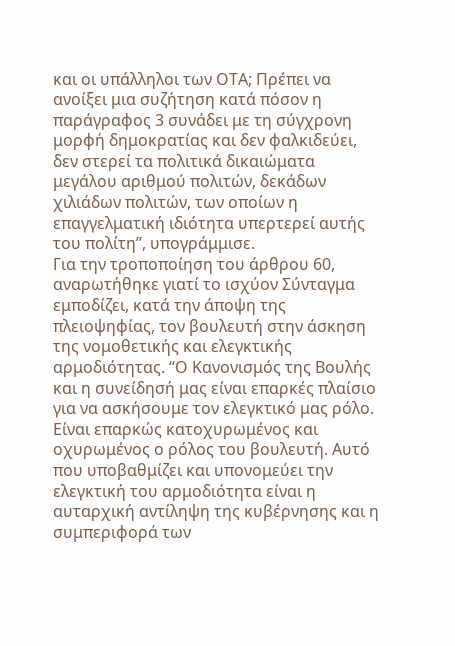και οι υπάλληλοι των ΟΤΑ; Πρέπει να ανοίξει μια συζήτηση κατά πόσον η παράγραφος 3 συνάδει με τη σύγχρονη μορφή δημοκρατίας και δεν φαλκιδεύει, δεν στερεί τα πολιτικά δικαιώματα μεγάλου αριθμού πολιτών, δεκάδων χιλιάδων πολιτών, των οποίων η επαγγελματική ιδιότητα υπερτερεί αυτής του πολίτη”, υπογράμμισε.
Για την τροποποίηση του άρθρου 60, αναρωτήθηκε γιατί το ισχύον Σύνταγμα εμποδίζει, κατά την άποψη της πλειοψηφίας, τον βουλευτή στην άσκηση της νομοθετικής και ελεγκτικής αρμοδιότητας. “Ο Κανονισμός της Βουλής και η συνείδησή μας είναι επαρκές πλαίσιο για να ασκήσουμε τον ελεγκτικό μας ρόλο. Είναι επαρκώς κατοχυρωμένος και οχυρωμένος ο ρόλος του βουλευτή. Αυτό που υποβαθμίζει και υπονομεύει την ελεγκτική του αρμοδιότητα είναι η αυταρχική αντίληψη της κυβέρνησης και η συμπεριφορά των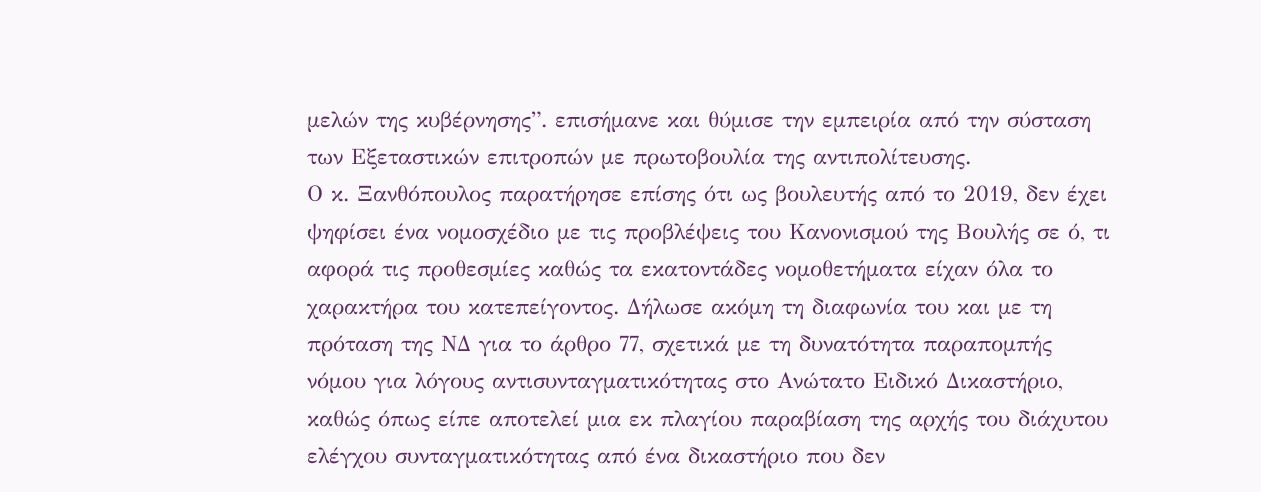μελών της κυβέρνησης”. επισήμανε και θύμισε την εμπειρία από την σύσταση των Εξεταστικών επιτροπών με πρωτοβουλία της αντιπολίτευσης.
Ο κ. Ξανθόπουλος παρατήρησε επίσης ότι ως βουλευτής από το 2019, δεν έχει ψηφίσει ένα νομοσχέδιο με τις προβλέψεις του Κανονισμού της Βουλής σε ό, τι αφορά τις προθεσμίες καθώς τα εκατοντάδες νομοθετήματα είχαν όλα το χαρακτήρα του κατεπείγοντος. Δήλωσε ακόμη τη διαφωνία του και με τη πρόταση της ΝΔ για το άρθρο 77, σχετικά με τη δυνατότητα παραπομπής νόμου για λόγους αντισυνταγματικότητας στο Ανώτατο Ειδικό Δικαστήριο, καθώς όπως είπε αποτελεί μια εκ πλαγίου παραβίαση της αρχής του διάχυτου ελέγχου συνταγματικότητας από ένα δικαστήριο που δεν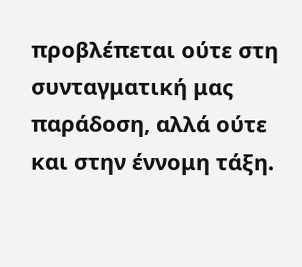προβλέπεται ούτε στη συνταγματική μας παράδοση, αλλά ούτε και στην έννομη τάξη.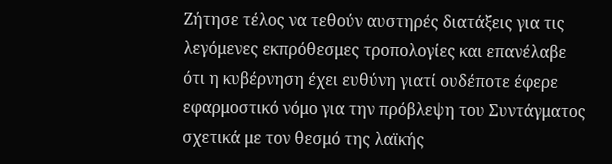Ζήτησε τέλος να τεθούν αυστηρές διατάξεις για τις λεγόμενες εκπρόθεσμες τροπολογίες και επανέλαβε ότι η κυβέρνηση έχει ευθύνη γιατί ουδέποτε έφερε εφαρμοστικό νόμο για την πρόβλεψη του Συντάγματος σχετικά με τον θεσμό της λαϊκής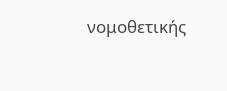νομοθετικής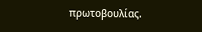πρωτοβουλίας.